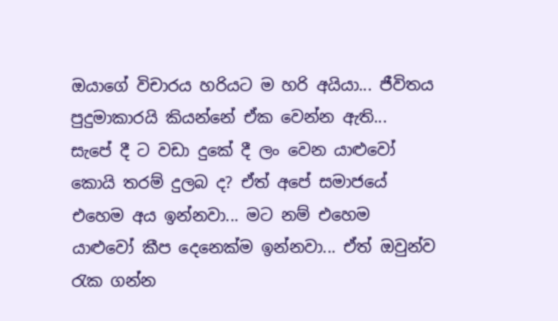ඔයාගේ විචාරය හරියට ම හරි අයියා... ජීවිතය පුදුමාකාරයි කියන්නේ ඒක වෙන්න ඇති... සැපේ දී ට වඩා දුකේ දී ලං වෙන යාළුවෝ කොයි තරම් දුලබ ද? ඒත් අපේ සමාජයේ එහෙම අය ඉන්නවා... මට නම් එහෙම යාළුවෝ කීප දෙනෙක්ම ඉන්නවා... ඒත් ඔවුන්ව රැක ගන්න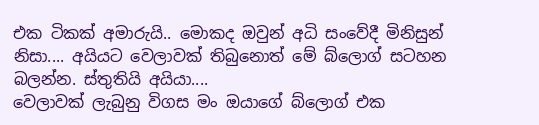එක ටිකක් අමාරුයි.. මොකද ඔවුන් අධි සංවේදී මිනිසුන් නිසා.... අයියට වෙලාවක් තිබුනොත් මේ බ්ලොග් සටහන බලන්න. ස්තුතියි අයියා....
වෙලාවක් ලැබුනු විගස මං ඔයාගේ බ්ලොග් එක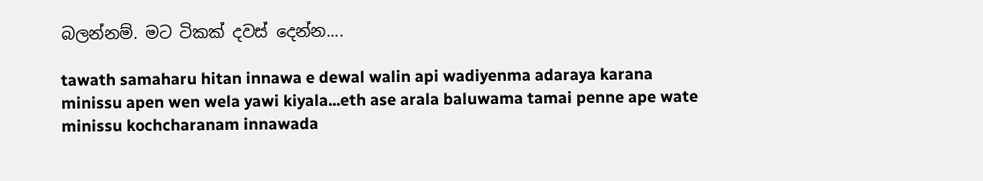බලන්නම්. මට ටිකක් දවස් දෙන්න....

tawath samaharu hitan innawa e dewal walin api wadiyenma adaraya karana minissu apen wen wela yawi kiyala...eth ase arala baluwama tamai penne ape wate minissu kochcharanam innawada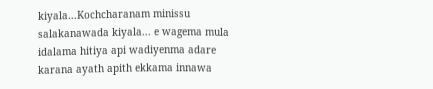kiyala...Kochcharanam minissu salakanawada kiyala... e wagema mula idalama hitiya api wadiyenma adare karana ayath apith ekkama innawa